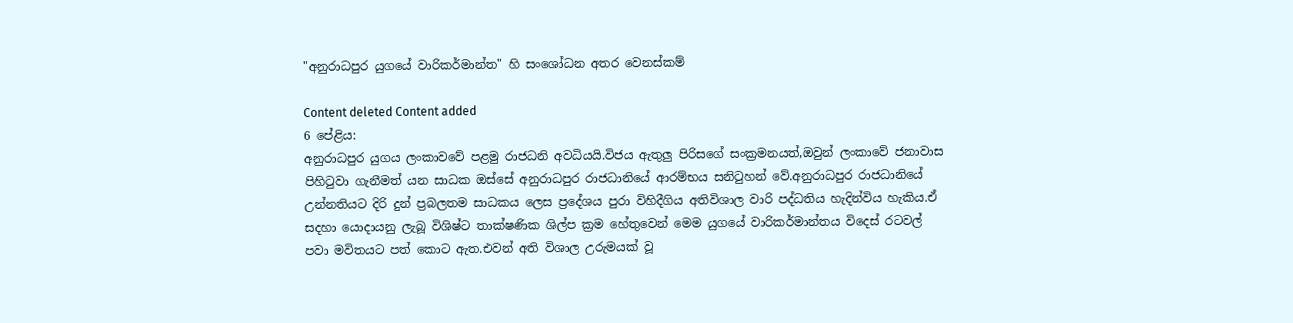"අනුරාධපුර යුග‍යේ වාරිකර්මාන්ත" හි සංශෝධන අතර වෙනස්කම්

Content deleted Content added
6 පේළිය:
අනුරාධපුර යුගය ලංකාව‍වේ පළමු රාජධනි අවධියයි.විජය ඇතුලු පිරිසගේ සංක්‍රමනයත්,ඔවුන් ලංකාවේ ජනාවාස පිහිටුවා ගැනීමත් යන සාධක ඔස්සේ අනුරාධපුර රාජධානියේ ආරම්භය සනිටුහන් වේ.අනුරාධපුර රාජධානියේ උන්නතියට දිරි දුන් ප්‍රබලතම සාධකය ලෙස ප්‍රදේශය පුරා විහිදීගිය අතිවිශාල වාරි පද්ධතිය හැදින්විය හැකිය.ඒ සදහා යොදායනු ලැබූ විශිෂ්ට තාක්ෂණික ශිල්ප ක්‍රම හේතුවෙන් මෙම යුගයේ වාරිකර්මාන්තය විදෙස් රටවල් පවා මවිතයට පත් කොට ඇත.එවන් අති විශාල උරුමයක් වූ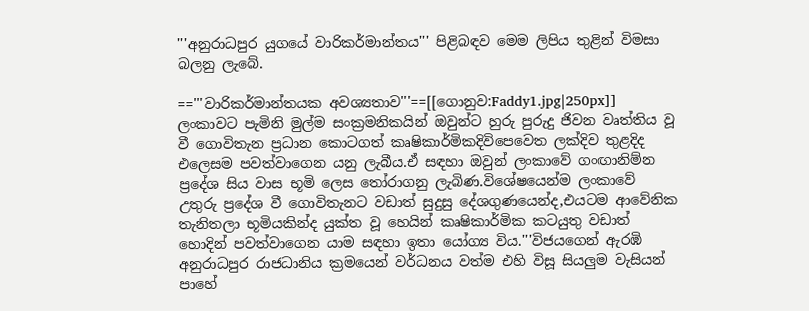'''අනුරාධපුර යුගයේ වාරිකර්මාන්තය''' පිළිබඳව මෙම ලිපිය තුළින් විමසා බලනු ලැබේ.

=='''වාරිකර්මාන්තයක අවශ්‍යතාව'''==[[ගොනුව:Faddy1.jpg|250px]]
ලංකාවට පැමිනි මුල්ම සංක්‍රමනිකයින් ඔවුන්ට හුරු පුරුදු ජිවන වෘත්තිය වූ වී ගොවිතැන ප්‍රධාන කොටගත් කෘෂිකාර්මිකදිවිපෙවෙත ලක්දිව තුළදිද එලෙසම පවත්වාගෙන යනු ලැබීය.ඒ සඳහා ඔවුන් ලංකාවේ ගංඟානිම්න ප්‍රදේශ සිය වාස භූමි ලෙස තෝරාගනු ලැබිණ.විශේෂයෙන්ම ලංකාවේ උතුරු ප්‍රදේශ වී ගොවිතැනට වඩාත් සුදුසු දේශගුණයෙන්ද,එයටම ආවේනික තැනිතලා භූමියකින්ද යුක්ත වූ හෙයින් කෘෂිකාර්මික කටයුතු වඩාත් හොදින් පවත්වාගෙන යාම සඳහා ඉතා යෝග්‍ය විය.'''විජයගෙන් ඇරඹි අනුරාධපුර රාජධානිය ක්‍රමයෙන් වර්ධනය වත්ම එහි විසූ සියලුම වැසියන් පාහේ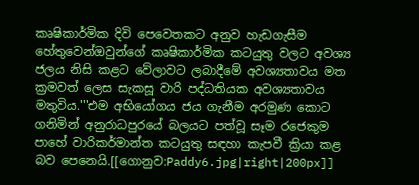කෘෂිකාර්මික දිවි පෙවෙතකට අනුව හැඩගැසීම හේතුවෙන්ඔවුන්ගේ කෘෂිකාර්මික කටයුතු වලට අවශ්‍ය ජලය නිසි කළට වේලාවට ලබාදීමේ අවශ්‍යතාවය මත ක්‍රමවත් ලෙස සැකසූ වාරි පද්ධතියක අවශ්‍යතාවය මතුවිය.'''එම අභියෝගය ජය ගැනීම අරමුණ කොට ගනිමින් අනුරාධපුරයේ බලයට පත්වූ සෑම රජෙකුම පාහේ වාරිකර්මාන්ත කටයුතු සඳහා කැපවී ක්‍රියා කළ බව පෙනෙයි.[[ගොනුව:Paddy6.jpg|right|200px]]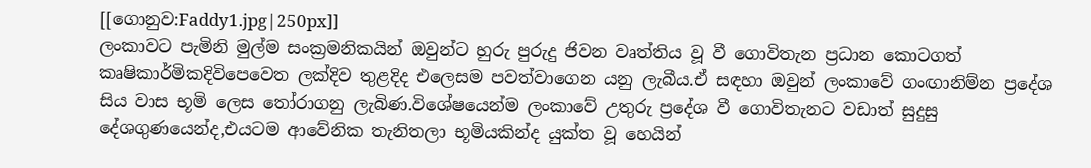[[ගොනුව:Faddy1.jpg|250px]]
ලංකාවට පැමිනි මුල්ම සංක්‍රමනිකයින් ඔවුන්ට හුරු පුරුදු ජිවන වෘත්තිය වූ වී ගොවිතැන ප්‍රධාන කොටගත් කෘෂිකාර්මිකදිවිපෙවෙත ලක්දිව තුළදිද එලෙසම පවත්වාගෙන යනු ලැබීය.ඒ සඳහා ඔවුන් ලංකාවේ ගංඟානිම්න ප්‍රදේශ සිය වාස භූමි ලෙස තෝරාගනු ලැබිණ.විශේෂයෙන්ම ලංකාවේ උතුරු ප්‍රදේශ වී ගොවිතැනට වඩාත් සුදුසු දේශගුණයෙන්ද,එයටම ආවේනික තැනිතලා භූමියකින්ද යුක්ත වූ හෙයින්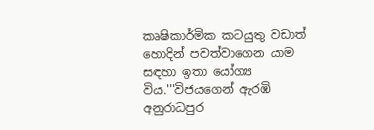කෘෂිකාර්මික කටයුතු වඩාත් හොදින් පවත්වාගෙන යාම සඳහා ඉතා යෝග්‍ය විය.'''විජයගෙන් ඇරඹි අනුරාධපුර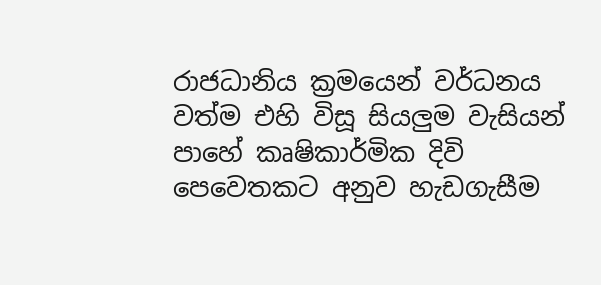රාජධානිය ක්‍රමයෙන් වර්ධනය වත්ම එහි විසූ සියලුම වැසියන් පාහේ කෘෂිකාර්මික දිවි පෙවෙතකට අනුව හැඩගැසීම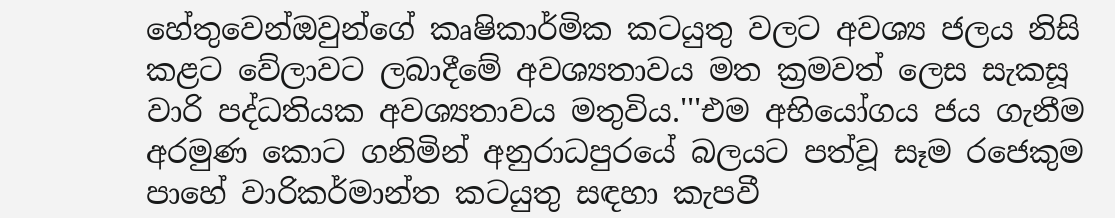හේතුවෙන්ඔවුන්ගේ කෘෂිකාර්මික කටයුතු වලට අවශ්‍ය ජලය නිසි කළට වේලාවට ලබාදීමේ අවශ්‍යතාවය මත ක්‍රමවත් ලෙස සැකසූ වාරි පද්ධතියක අවශ්‍යතාවය මතුවිය.'''එම අභියෝගය ජය ගැනීම අරමුණ කොට ගනිමින් අනුරාධපුරයේ බලයට පත්වූ සෑම රජෙකුම පාහේ වාරිකර්මාන්ත කටයුතු සඳහා කැපවී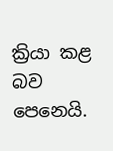ක්‍රියා කළ බව පෙනෙයි.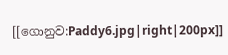[[ගොනුව:Paddy6.jpg|right|200px]]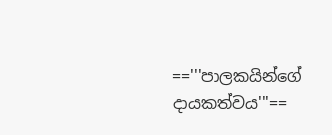=='''පාලකයින්ගේ දායකත්වය'''==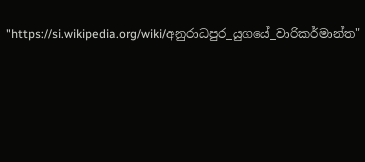"https://si.wikipedia.org/wiki/අනුරාධපුර_යුග‍යේ_වාරිකර්මාන්ත"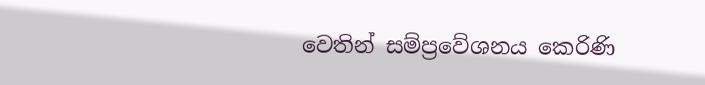වෙතින් සම්ප්‍රවේශනය කෙරිණි